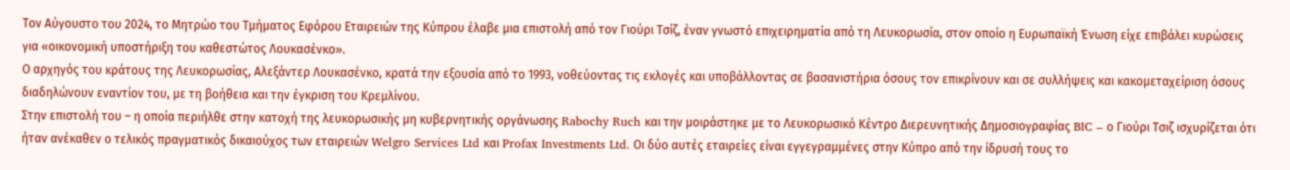Τον Αύγουστο του 2024, το Μητρώο του Τμήματος Εφόρου Εταιρειών της Κύπρου έλαβε μια επιστολή από τον Γιούρι Τσίζ, έναν γνωστό επιχειρηματία από τη Λευκορωσία, στον οποίο η Ευρωπαϊκή Ένωση είχε επιβάλει κυρώσεις για «οικονομική υποστήριξη του καθεστώτος Λουκασένκο».
Ο αρχηγός του κράτους της Λευκορωσίας, Αλεξάντερ Λουκασένκο, κρατά την εξουσία από το 1993, νοθεύοντας τις εκλογές και υποβάλλοντας σε βασανιστήρια όσους τον επικρίνουν και σε συλλήψεις και κακομεταχείριση όσους διαδηλώνουν εναντίον του, με τη βοήθεια και την έγκριση του Κρεμλίνου.
Στην επιστολή του – η οποία περιήλθε στην κατοχή της λευκορωσικής μη κυβερνητικής οργάνωσης Rabochy Ruch και την μοιράστηκε με το Λευκορωσικό Κέντρο Διερευνητικής Δημοσιογραφίας BIC – ο Γιούρι Τσιζ ισχυρίζεται ότι ήταν ανέκαθεν ο τελικός πραγματικός δικαιούχος των εταιρειών Welgro Services Ltd και Profax Investments Ltd. Οι δύο αυτές εταιρείες είναι εγγεγραμμένες στην Κύπρο από την ίδρυσή τους το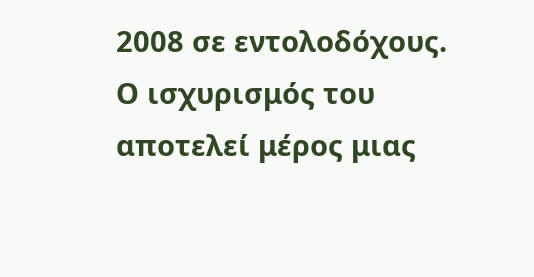2008 σε εντολοδόχους. Ο ισχυρισμός του αποτελεί μέρος μιας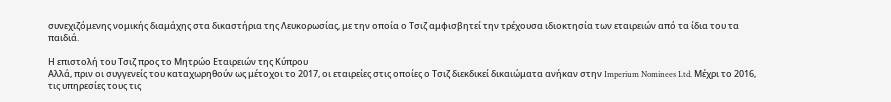συνεχιζόμενης νομικής διαμάχης στα δικαστήρια της Λευκορωσίας, με την οποία ο Τσιζ αμφισβητεί την τρέχουσα ιδιοκτησία των εταιρειών από τα ίδια του τα παιδιά.

Η επιστολή του Τσιζ προς το Μητρώο Εταιρειών της Κύπρου
Αλλά, πριν οι συγγενείς του καταχωρηθούν ως μέτοχοι το 2017, οι εταιρείες στις οποίες ο Τσιζ διεκδικεί δικαιώματα ανήκαν στην Imperium Nominees Ltd. Μέχρι το 2016, τις υπηρεσίες τους τις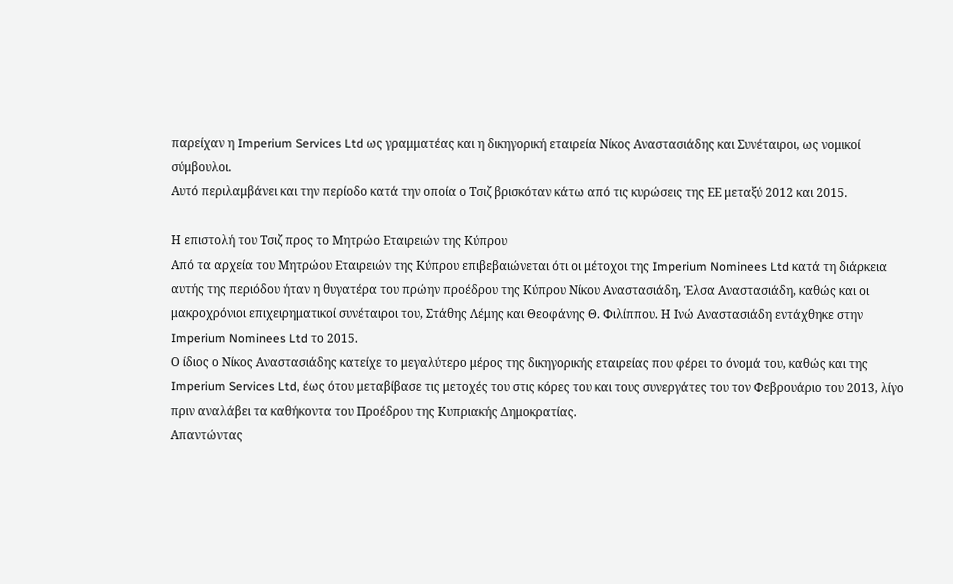παρείχαν η Imperium Services Ltd ως γραμματέας και η δικηγορική εταιρεία Νίκος Αναστασιάδης και Συνέταιροι, ως νομικοί σύμβουλοι.
Αυτό περιλαμβάνει και την περίοδο κατά την οποία ο Τσιζ βρισκόταν κάτω από τις κυρώσεις της ΕΕ μεταξύ 2012 και 2015.

Η επιστολή του Τσιζ προς το Μητρώο Εταιρειών της Κύπρου
Από τα αρχεία του Μητρώου Εταιρειών της Κύπρου επιβεβαιώνεται ότι οι μέτοχοι της Imperium Nominees Ltd κατά τη διάρκεια αυτής της περιόδου ήταν η θυγατέρα του πρώην προέδρου της Κύπρου Νίκου Αναστασιάδη, Έλσα Αναστασιάδη, καθώς και οι μακροχρόνιοι επιχειρηματικοί συνέταιροι του, Στάθης Λέμης και Θεοφάνης Θ. Φιλίππου. Η Ινώ Αναστασιάδη εντάχθηκε στην Imperium Nominees Ltd το 2015.
Ο ίδιος ο Νίκος Αναστασιάδης κατείχε το μεγαλύτερο μέρος της δικηγορικής εταιρείας που φέρει το όνομά του, καθώς και της Imperium Services Ltd, έως ότου μεταβίβασε τις μετοχές του στις κόρες του και τους συνεργάτες του τον Φεβρουάριο του 2013, λίγο πριν αναλάβει τα καθήκοντα του Προέδρου της Κυπριακής Δημοκρατίας.
Απαντώντας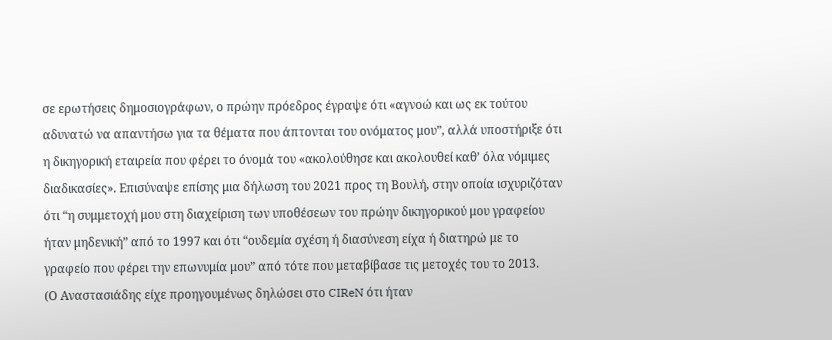σε ερωτήσεις δημοσιογράφων, ο πρώην πρόεδρος έγραψε ότι «αγνοώ και ως εκ τούτου αδυνατώ να απαντήσω για τα θέματα που άπτονται του ονόματος μου”, αλλά υποστήριξε ότι η δικηγορική εταιρεία που φέρει το όνομά του «ακολούθησε και ακολουθεί καθ’ όλα νόμιμες διαδικασίες». Επισύναψε επίσης μια δήλωση του 2021 προς τη Βουλή, στην οποία ισχυριζόταν ότι “η συμμετοχή μου στη διαχείριση των υποθέσεων του πρώην δικηγορικού μου γραφείου ήταν μηδενική” από το 1997 και ότι “ουδεμία σχέση ή διασύνεση είχα ή διατηρώ με το γραφείο που φέρει την επωνυμία μου” από τότε που μεταβίβασε τις μετοχές του το 2013.
(Ο Αναστασιάδης είχε προηγουμένως δηλώσει στο CIReN ότι ήταν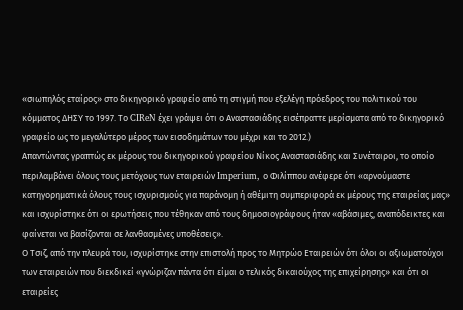«σιωπηλός εταίρος» στο δικηγορικό γραφείο από τη στιγμή που εξελέγη πρόεδρος του πολιτικού του κόμματος ΔΗΣΥ το 1997. Το CIReN έχει γράψει ότι ο Αναστασιάδης εισέπραττε μερίσματα από το δικηγορικό γραφείο ως το μεγαλύτερο μέρος των εισοδημάτων του μέχρι και το 2012.)
Απαντώντας γραπτώς εκ μέρους του δικηγορικού γραφείου Νίκος Αναστασιάδης και Συνέταιροι, το οποίο περιλαμβάνει όλους τους μετόχους των εταιρειών Imperium, ο Φιλίππου ανέφερε ότι «αρνούμαστε κατηγορηματικά όλους τους ισχυρισμούς για παράνομη ή αθέμιτη συμπεριφορά εκ μέρους της εταιρείας μας» και ισχυρίστηκε ότι οι ερωτήσεις που τέθηκαν από τους δημοσιογράφους ήταν «αβάσιμες, αναπόδεικτες και φαίνεται να βασίζονται σε λανθασμένες υποθέσεις».
Ο Τσιζ, από την πλευρά του, ισχυρίστηκε στην επιστολή προς το Μητρώο Εταιρειών ότι όλοι οι αξιωματούχοι των εταιρειών που διεκδικεί «γνώριζαν πάντα ότι είμαι ο τελικός δικαιούχος της επιχείρησης» και ότι οι εταιρείες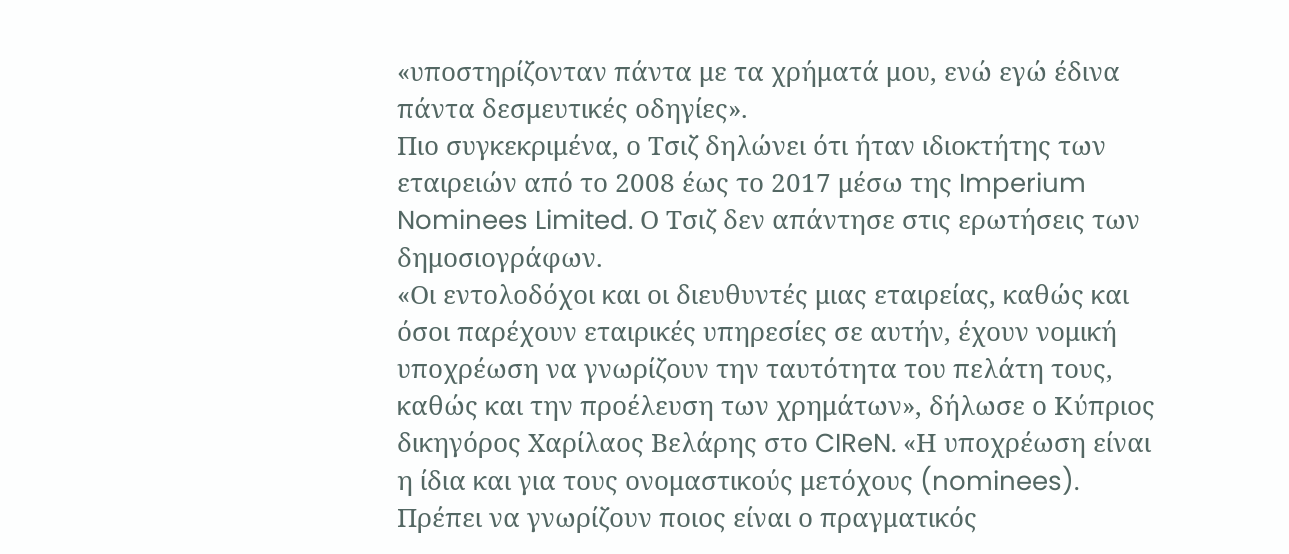«υποστηρίζονταν πάντα με τα χρήματά μου, ενώ εγώ έδινα πάντα δεσμευτικές οδηγίες».
Πιο συγκεκριμένα, ο Τσιζ δηλώνει ότι ήταν ιδιοκτήτης των εταιρειών από το 2008 έως το 2017 μέσω της Imperium Nominees Limited. Ο Τσιζ δεν απάντησε στις ερωτήσεις των δημοσιογράφων.
«Οι εντολοδόχοι και οι διευθυντές μιας εταιρείας, καθώς και όσοι παρέχουν εταιρικές υπηρεσίες σε αυτήν, έχουν νομική υποχρέωση να γνωρίζουν την ταυτότητα του πελάτη τους, καθώς και την προέλευση των χρημάτων», δήλωσε ο Κύπριος δικηγόρος Χαρίλαος Βελάρης στο CIReN. «Η υποχρέωση είναι η ίδια και για τους ονομαστικούς μετόχους (nominees). Πρέπει να γνωρίζουν ποιος είναι ο πραγματικός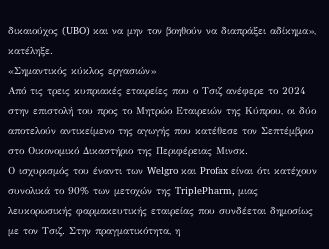δικαιούχος (UBO) και να μην τον βοηθούν να διαπράξει αδίκημα», κατέληξε.
«Σημαντικός κύκλος εργασιών»
Από τις τρεις κυπριακές εταιρείες που ο Τσιζ ανέφερε το 2024 στην επιστολή του προς το Μητρώο Εταιρειών της Κύπρου, οι δύο αποτελούν αντικείμενο της αγωγής που κατέθεσε τον Σεπτέμβριο στο Οικονομικό Δικαστήριο της Περιφέρειας Μινσκ.
Ο ισχυρισμός του έναντι των Welgro και Profax είναι ότι κατέχουν συνολικά το 90% των μετοχών της TriplePharm, μιας λευκορωσικής φαρμακευτικής εταιρείας που συνδέεται δημοσίως με τον Τσιζ. Στην πραγματικότητα, η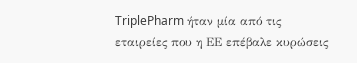TriplePharm ήταν μία από τις εταιρείες που η ΕΕ επέβαλε κυρώσεις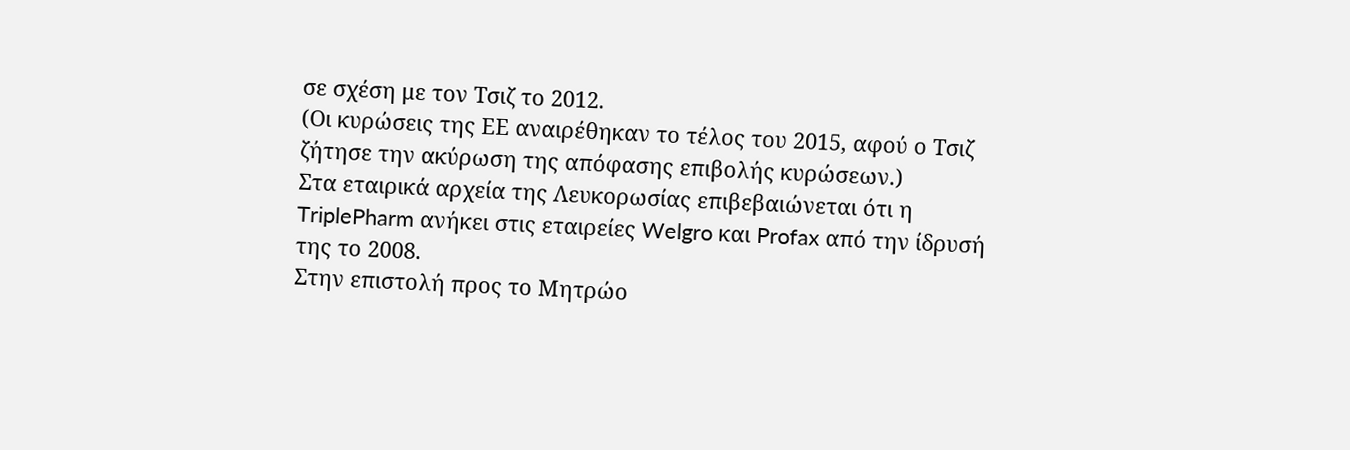σε σχέση με τον Τσιζ το 2012.
(Οι κυρώσεις της ΕΕ αναιρέθηκαν το τέλος του 2015, αφού ο Τσιζ ζήτησε την ακύρωση της απόφασης επιβολής κυρώσεων.)
Στα εταιρικά αρχεία της Λευκορωσίας επιβεβαιώνεται ότι η TriplePharm ανήκει στις εταιρείες Welgro και Profax από την ίδρυσή της το 2008.
Στην επιστολή προς το Μητρώο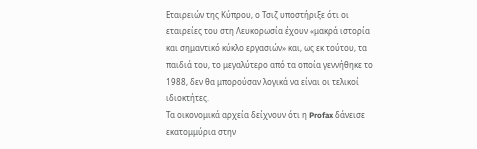Εταιρειών της Κύπρου, ο Τσιζ υποστήριξε ότι οι εταιρείες του στη Λευκορωσία έχουν «μακρά ιστορία και σημαντικό κύκλο εργασιών» και, ως εκ τούτου, τα παιδιά του, το μεγαλύτερο από τα οποία γεννήθηκε το 1988, δεν θα μπορούσαν λογικά να είναι οι τελικοί ιδιοκτήτες.
Τα οικονομικά αρχεία δείχνουν ότι η Profax δάνεισε εκατομμύρια στην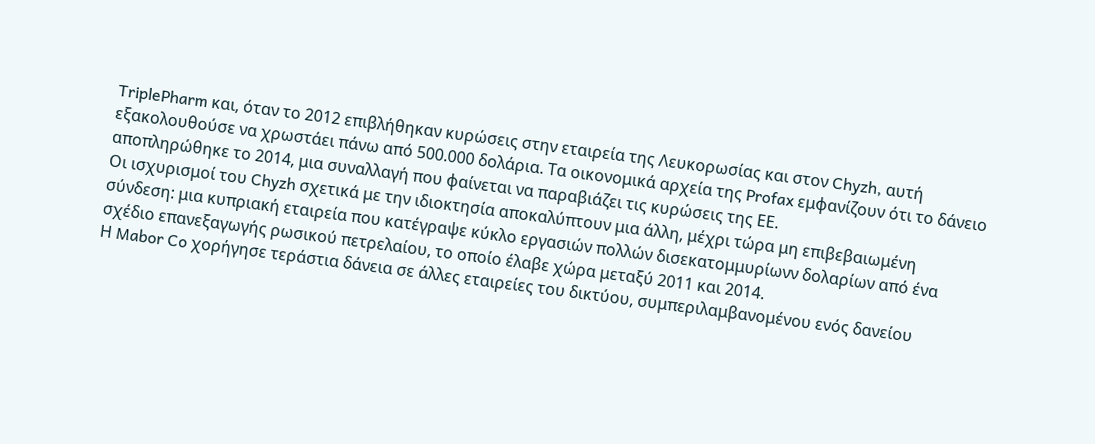TriplePharm και, όταν το 2012 επιβλήθηκαν κυρώσεις στην εταιρεία της Λευκορωσίας και στον Chyzh, αυτή εξακολουθούσε να χρωστάει πάνω από 500.000 δολάρια. Τα οικονομικά αρχεία της Profax εμφανίζουν ότι το δάνειο αποπληρώθηκε το 2014, μια συναλλαγή που φαίνεται να παραβιάζει τις κυρώσεις της ΕΕ.
Οι ισχυρισμοί του Chyzh σχετικά με την ιδιοκτησία αποκαλύπτουν μια άλλη, μέχρι τώρα μη επιβεβαιωμένη σύνδεση: μια κυπριακή εταιρεία που κατέγραψε κύκλο εργασιών πολλών δισεκατομμυρίωνν δολαρίων από ένα σχέδιο επανεξαγωγής ρωσικού πετρελαίου, το οποίο έλαβε χώρα μεταξύ 2011 και 2014.
Η Mabor Co χορήγησε τεράστια δάνεια σε άλλες εταιρείες του δικτύου, συμπεριλαμβανομένου ενός δανείου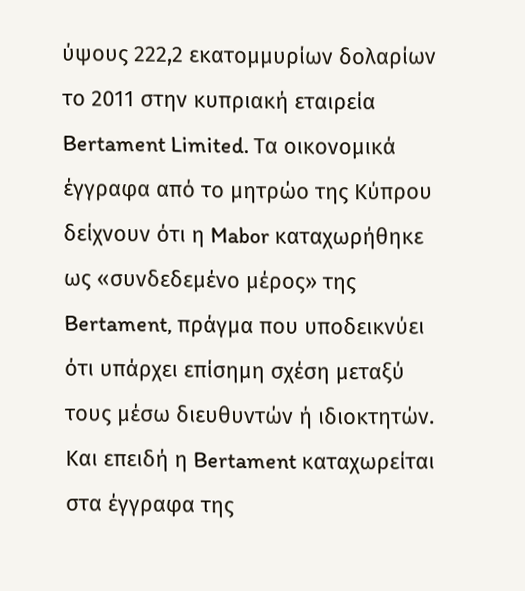ύψους 222,2 εκατομμυρίων δολαρίων το 2011 στην κυπριακή εταιρεία Bertament Limited. Τα οικονομικά έγγραφα από το μητρώο της Κύπρου δείχνουν ότι η Mabor καταχωρήθηκε ως «συνδεδεμένο μέρος» της Bertament, πράγμα που υποδεικνύει ότι υπάρχει επίσημη σχέση μεταξύ τους μέσω διευθυντών ή ιδιοκτητών. Και επειδή η Bertament καταχωρείται στα έγγραφα της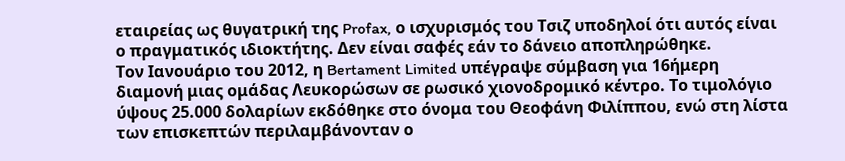εταιρείας ως θυγατρική της Profax, ο ισχυρισμός του Τσιζ υποδηλοί ότι αυτός είναι ο πραγματικός ιδιοκτήτης. Δεν είναι σαφές εάν το δάνειο αποπληρώθηκε.
Τον Ιανουάριο του 2012, η Bertament Limited υπέγραψε σύμβαση για 16ήμερη διαμονή μιας ομάδας Λευκορώσων σε ρωσικό χιονοδρομικό κέντρο. Το τιμολόγιο ύψους 25.000 δολαρίων εκδόθηκε στο όνομα του Θεοφάνη Φιλίππου, ενώ στη λίστα των επισκεπτών περιλαμβάνονταν ο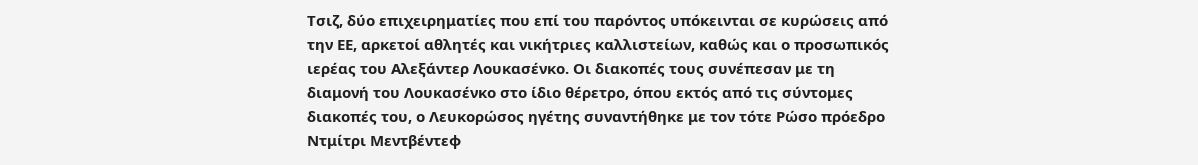Τσιζ, δύο επιχειρηματίες που επί του παρόντος υπόκεινται σε κυρώσεις από την ΕΕ, αρκετοί αθλητές και νικήτριες καλλιστείων, καθώς και ο προσωπικός ιερέας του Αλεξάντερ Λουκασένκο. Οι διακοπές τους συνέπεσαν με τη διαμονή του Λουκασένκο στο ίδιο θέρετρο, όπου εκτός από τις σύντομες διακοπές του, ο Λευκορώσος ηγέτης συναντήθηκε με τον τότε Ρώσο πρόεδρο Ντμίτρι Μεντβέντεφ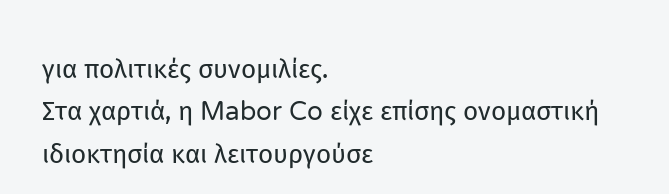για πολιτικές συνομιλίες.
Στα χαρτιά, η Mabor Co είχε επίσης ονομαστική ιδιοκτησία και λειτουργούσε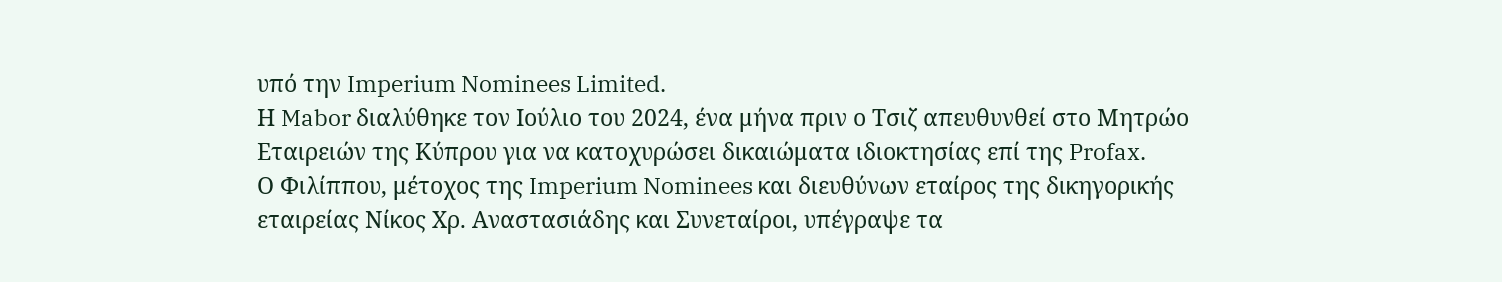υπό την Imperium Nominees Limited.
Η Mabor διαλύθηκε τον Ιούλιο του 2024, ένα μήνα πριν ο Τσιζ απευθυνθεί στο Mητρώο Εταιρειών της Κύπρου για να κατοχυρώσει δικαιώματα ιδιοκτησίας επί της Profax.
Ο Φιλίππου, μέτοχος της Imperium Nominees και διευθύνων εταίρος της δικηγορικής εταιρείας Νίκος Χρ. Αναστασιάδης και Συνεταίροι, υπέγραψε τα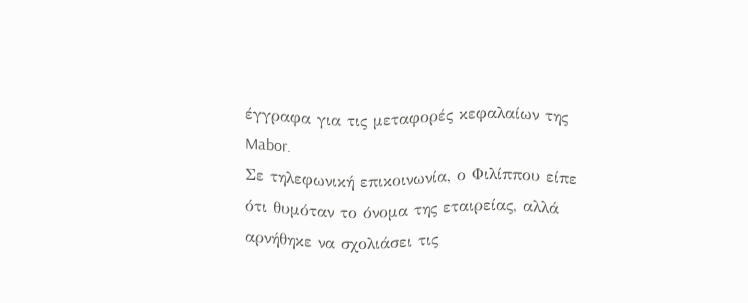έγγραφα για τις μεταφορές κεφαλαίων της Mabor.
Σε τηλεφωνική επικοινωνία, ο Φιλίππου είπε ότι θυμόταν το όνομα της εταιρείας, αλλά αρνήθηκε να σχολιάσει τις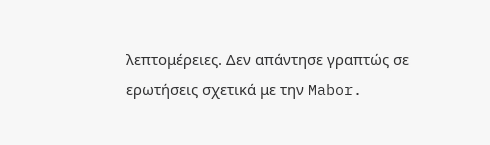λεπτομέρειες. Δεν απάντησε γραπτώς σε ερωτήσεις σχετικά με την Mabor.